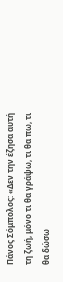Πάνος Σόμπολος: «Δεν την έζησα αυτή τη ζωή, μόνο τι θα γράψω, τι θα πω, τι θα δώσω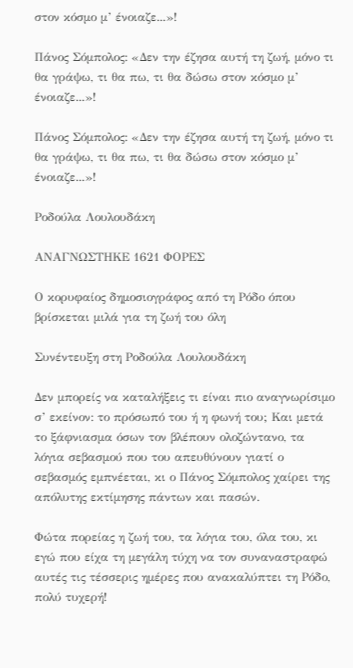στον κόσμο μ’ ένοιαζε...»!

Πάνος Σόμπολος: «Δεν την έζησα αυτή τη ζωή, μόνο τι θα γράψω, τι θα πω, τι θα δώσω στον κόσμο μ’ ένοιαζε...»!

Πάνος Σόμπολος: «Δεν την έζησα αυτή τη ζωή, μόνο τι θα γράψω, τι θα πω, τι θα δώσω στον κόσμο μ’ ένοιαζε...»!

Pοδούλα Λουλουδάκη

ΑΝΑΓΝΩΣΤΗΚΕ 1621 ΦΟΡΕΣ

Ο κορυφαίος δημοσιογράφος από τη Ρόδο όπου βρίσκεται μιλά για τη ζωή του όλη

Συνέντευξη στη Ροδούλα Λουλουδάκη

Δεν μπορείς να καταλήξεις τι είναι πιο αναγνωρίσιμο σ’ εκείνον: το πρόσωπό του ή η φωνή του; Και μετά το ξάφνιασμα όσων τον βλέπουν ολοζώντανο, τα λόγια σεβασμού που του απευθύνουν γιατί ο σεβασμός εμπνέεται, κι ο Πάνος Σόμπολος χαίρει της απόλυτης εκτίμησης πάντων και πασών.

Φώτα πορείας η ζωή του, τα λόγια του, όλα του, κι εγώ που είχα τη μεγάλη τύχη να τον συναναστραφώ αυτές τις τέσσερις ημέρες που ανακαλύπτει τη Ρόδο, πολύ τυχερή!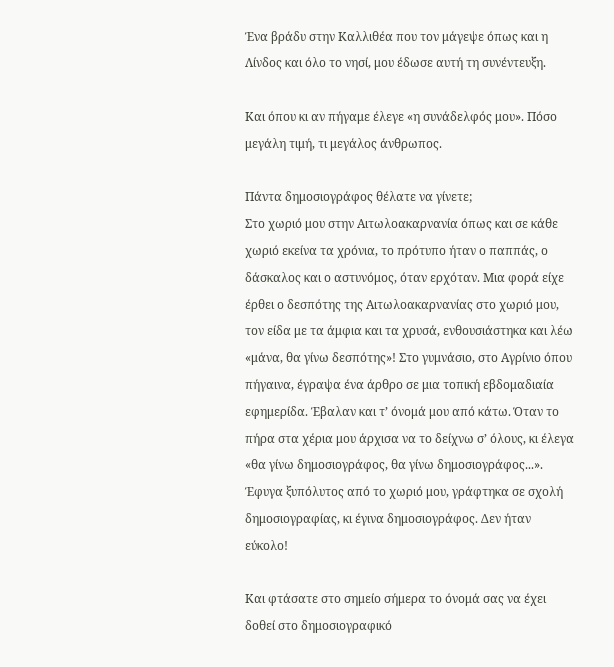Ένα βράδυ στην Καλλιθέα που τον μάγεψε όπως και η Λίνδος και όλο το νησί, μου έδωσε αυτή τη συνέντευξη.

Και όπου κι αν πήγαμε έλεγε «η συνάδελφός μου». Πόσο μεγάλη τιμή, τι μεγάλος άνθρωπος.

Πάντα δημοσιογράφος θέλατε να γίνετε;
Στο χωριό μου στην Αιτωλοακαρνανία όπως και σε κάθε χωριό εκείνα τα χρόνια, το πρότυπο ήταν ο παππάς, ο δάσκαλος και ο αστυνόμος, όταν ερχόταν. Μια φορά είχε έρθει ο δεσπότης της Αιτωλοακαρνανίας στο χωριό μου, τον είδα με τα άμφια και τα χρυσά, ενθουσιάστηκα και λέω «μάνα, θα γίνω δεσπότης»! Στο γυμνάσιο, στο Αγρίνιο όπου πήγαινα, έγραψα ένα άρθρο σε μια τοπική εβδομαδιαία εφημερίδα. Έβαλαν και τ’ όνομά μου από κάτω. Όταν το πήρα στα χέρια μου άρχισα να το δείχνω σ’ όλους, κι έλεγα «θα γίνω δημοσιογράφος, θα γίνω δημοσιογράφος...». Έφυγα ξυπόλυτος από το χωριό μου, γράφτηκα σε σχολή δημοσιογραφίας, κι έγινα δημοσιογράφος. Δεν ήταν εύκολο!

Και φτάσατε στο σημείο σήμερα το όνομά σας να έχει δοθεί στο δημοσιογραφικό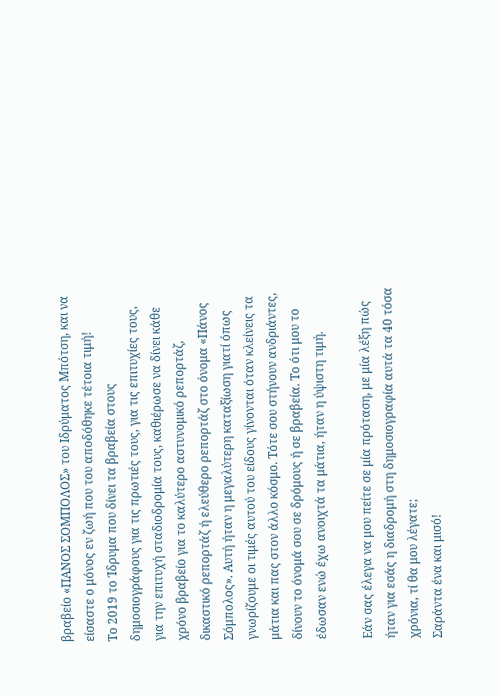βραβείο «ΠΑΝΟΣ ΣΟΜΠΟΛΟΣ» του Ιδρύματος Μπότση, και να είσαστε ο μόνος εν ζωή που του αποδόθηκε τέτοια τιμή!
Το 2019 το Ίδρυμα που δίνει τα βραβεία στους δημοσιογράφους για τις πρωτιές τους, για τις επιτυχίες τους, για την επιτυχή σταδιοδρομία τους, καθιέρωσε να δίνει κάθε χρόνο βραβείο για το καλύτερο αστυνομικό ρεπορτάζ, δικαστικό ρεπορτάζ ή ελεύθερο ρεπορτάζ στο όνομα «Πάνος Σόμπολος». Αυτή ήταν η μεγαλύτερη καταξίωση γιατί όπως γνωρίζουμε οι τιμές αυτού του είδους γίνονται όταν κλείνεις τα μάτια και πας στον άλλο κόσμο. Τότε σου στήνουν ανδριάντες, δίνουν το όνομά σου σε δρόμους ή σε βραβεία. Το ότι μου το έδωσαν ενώ έχω ανοιχτά τα μάτια, ήταν η ύψιστη τιμή.

Εάν σας έλεγα να μου πείτε σε μία πρόταση, με μία λέξη πώς ήταν για εσάς η διαδρομή στη δημοσιογραφία αυτά τα 40 τόσα χρόνια, τί θα μου λέγατε;
Σαράντα ένα και μισό!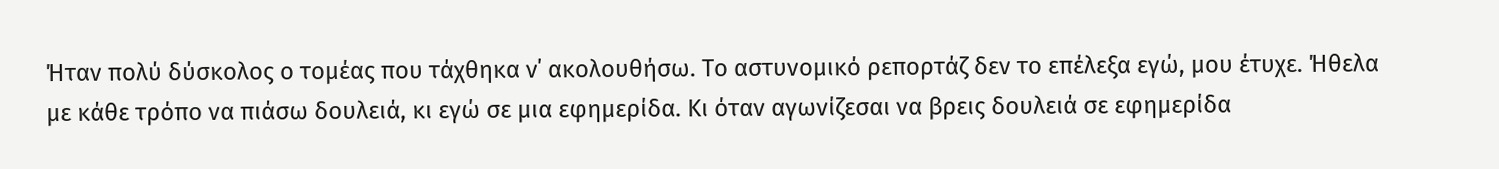Ήταν πολύ δύσκολος ο τομέας που τάχθηκα ν΄ ακολουθήσω. Το αστυνομικό ρεπορτάζ δεν το επέλεξα εγώ, μου έτυχε. Ήθελα με κάθε τρόπο να πιάσω δουλειά, κι εγώ σε μια εφημερίδα. Κι όταν αγωνίζεσαι να βρεις δουλειά σε εφημερίδα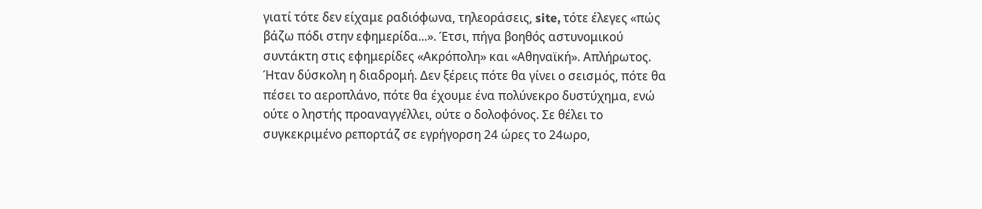γιατί τότε δεν είχαμε ραδιόφωνα, τηλεοράσεις, site, τότε έλεγες «πώς βάζω πόδι στην εφημερίδα...». Έτσι, πήγα βοηθός αστυνομικού συντάκτη στις εφημερίδες «Ακρόπολη» και «Αθηναϊκή». Απλήρωτος. Ήταν δύσκολη η διαδρομή. Δεν ξέρεις πότε θα γίνει ο σεισμός, πότε θα πέσει το αεροπλάνο, πότε θα έχουμε ένα πολύνεκρο δυστύχημα, ενώ ούτε ο ληστής προαναγγέλλει, ούτε ο δολοφόνος. Σε θέλει το συγκεκριμένο ρεπορτάζ σε εγρήγορση 24 ώρες το 24ωρο,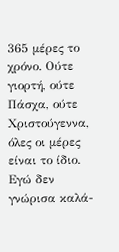365 μέρες το χρόνο. Ούτε γιορτή, ούτε Πάσχα, ούτε Χριστούγεννα, όλες οι μέρες είναι το ίδιο. Εγώ δεν γνώρισα καλά-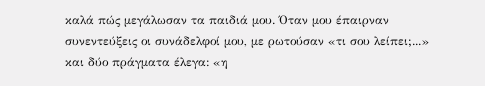καλά πώς μεγάλωσαν τα παιδιά μου. Όταν μου έπαιρναν συνεντεύξεις οι συνάδελφοί μου, με ρωτούσαν «τι σου λείπει;...» και δύο πράγματα έλεγα: «η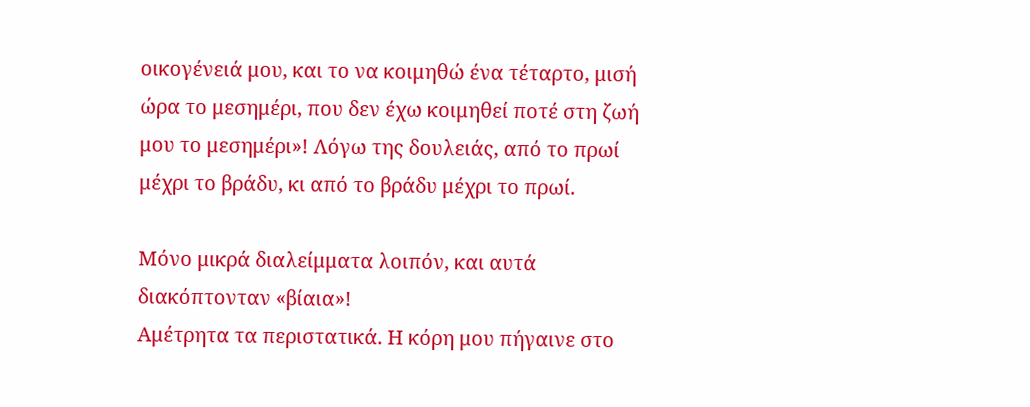οικογένειά μου, και το να κοιμηθώ ένα τέταρτο, μισή ώρα το μεσημέρι, που δεν έχω κοιμηθεί ποτέ στη ζωή μου το μεσημέρι»! Λόγω της δουλειάς, από το πρωί μέχρι το βράδυ, κι από το βράδυ μέχρι το πρωί.

Μόνο μικρά διαλείμματα λοιπόν, και αυτά διακόπτονταν «βίαια»!
Αμέτρητα τα περιστατικά. Η κόρη μου πήγαινε στο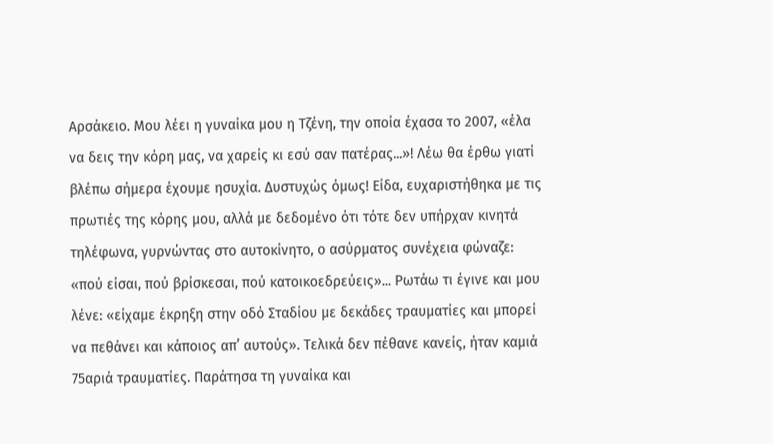Αρσάκειο. Μου λέει η γυναίκα μου η Τζένη, την οποία έχασα το 2007, «έλα να δεις την κόρη μας, να χαρείς κι εσύ σαν πατέρας...»! Λέω θα έρθω γιατί βλέπω σήμερα έχουμε ησυχία. Δυστυχώς όμως! Είδα, ευχαριστήθηκα με τις πρωτιές της κόρης μου, αλλά με δεδομένο ότι τότε δεν υπήρχαν κινητά τηλέφωνα, γυρνώντας στο αυτοκίνητο, ο ασύρματος συνέχεια φώναζε: «πού είσαι, πού βρίσκεσαι, πού κατοικοεδρεύεις»... Ρωτάω τι έγινε και μου λένε: «είχαμε έκρηξη στην οδό Σταδίου με δεκάδες τραυματίες και μπορεί να πεθάνει και κάποιος απ’ αυτούς». Τελικά δεν πέθανε κανείς, ήταν καμιά 75αριά τραυματίες. Παράτησα τη γυναίκα και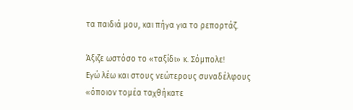τα παιδιά μου, και πήγα για το ρεπορτάζ.

Άξιζε ωστόσο το «ταξίδι» κ. Σόμπολε!
Εγώ λέω και στους νεώτερους συναδέλφους «όποιον τομέα ταχθήκατε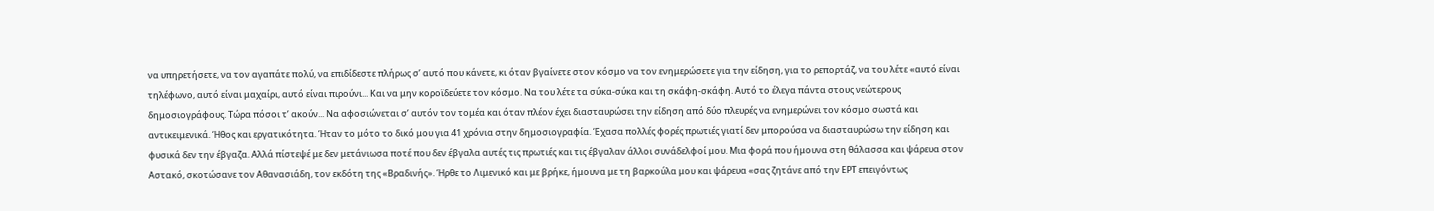να υπηρετήσετε, να τον αγαπάτε πολύ, να επιδίδεστε πλήρως σ’ αυτό που κάνετε, κι όταν βγαίνετε στον κόσμο να τον ενημερώσετε για την είδηση, για το ρεπορτάζ, να του λέτε «αυτό είναι τηλέφωνο, αυτό είναι μαχαίρι, αυτό είναι πιρούνι... Και να μην κοροϊδεύετε τον κόσμο. Να του λέτε τα σύκα-σύκα και τη σκάφη-σκάφη. Αυτό το έλεγα πάντα στους νεώτερους δημοσιογράφους. Τώρα πόσοι τ’ ακούν... Να αφοσιώνεται σ’ αυτόν τον τομέα και όταν πλέον έχει διασταυρώσει την είδηση από δύο πλευρές να ενημερώνει τον κόσμο σωστά και αντικειμενικά. Ήθος και εργατικότητα. Ήταν το μότο το δικό μου για 41 χρόνια στην δημοσιογραφία. Έχασα πολλές φορές πρωτιές γιατί δεν μπορούσα να διασταυρώσω την είδηση και φυσικά δεν την έβγαζα. Αλλά πίστεψέ με δεν μετάνιωσα ποτέ που δεν έβγαλα αυτές τις πρωτιές και τις έβγαλαν άλλοι συνάδελφοί μου. Μια φορά που ήμουνα στη θάλασσα και ψάρευα στον Αστακό, σκοτώσανε τον Αθανασιάδη, τον εκδότη της «Βραδινής». Ήρθε το Λιμενικό και με βρήκε, ήμουνα με τη βαρκούλα μου και ψάρευα «σας ζητάνε από την ΕΡΤ επειγόντως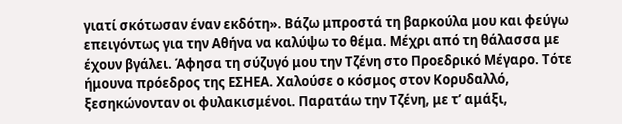γιατί σκότωσαν έναν εκδότη». Βάζω μπροστά τη βαρκούλα μου και φεύγω επειγόντως για την Αθήνα να καλύψω το θέμα. Μέχρι από τη θάλασσα με έχουν βγάλει. Άφησα τη σύζυγό μου την Τζένη στο Προεδρικό Μέγαρο. Τότε ήμουνα πρόεδρος της ΕΣΗΕΑ. Χαλούσε ο κόσμος στον Κορυδαλλό, ξεσηκώνονταν οι φυλακισμένοι. Παρατάω την Τζένη, με τ’ αμάξι,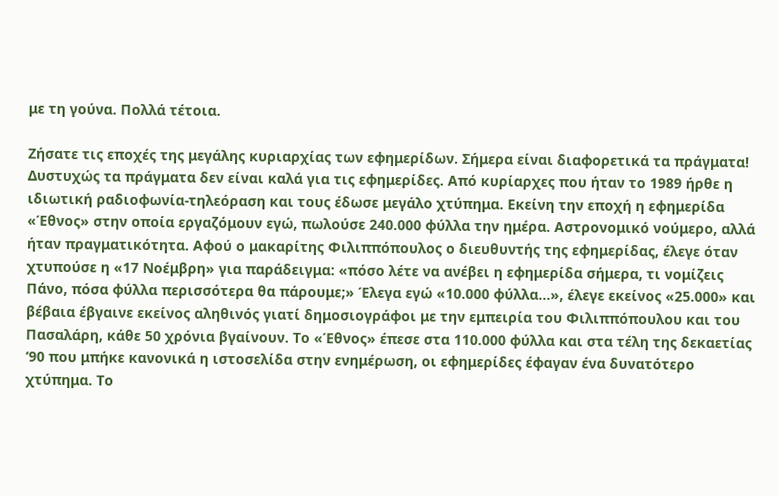με τη γούνα. Πολλά τέτοια.

Ζήσατε τις εποχές της μεγάλης κυριαρχίας των εφημερίδων. Σήμερα είναι διαφορετικά τα πράγματα!
Δυστυχώς τα πράγματα δεν είναι καλά για τις εφημερίδες. Από κυρίαρχες που ήταν το 1989 ήρθε η ιδιωτική ραδιοφωνία-τηλεόραση και τους έδωσε μεγάλο χτύπημα. Εκείνη την εποχή η εφημερίδα «Έθνος» στην οποία εργαζόμουν εγώ, πωλούσε 240.000 φύλλα την ημέρα. Αστρονομικό νούμερο, αλλά ήταν πραγματικότητα. Αφού ο μακαρίτης Φιλιππόπουλος ο διευθυντής της εφημερίδας, έλεγε όταν χτυπούσε η «17 Νοέμβρη» για παράδειγμα: «πόσο λέτε να ανέβει η εφημερίδα σήμερα, τι νομίζεις Πάνο, πόσα φύλλα περισσότερα θα πάρουμε;» Έλεγα εγώ «10.000 φύλλα...», έλεγε εκείνος «25.000» και βέβαια έβγαινε εκείνος αληθινός γιατί δημοσιογράφοι με την εμπειρία του Φιλιππόπουλου και του Πασαλάρη, κάθε 50 χρόνια βγαίνουν. Το «Έθνος» έπεσε στα 110.000 φύλλα και στα τέλη της δεκαετίας ‘90 που μπήκε κανονικά η ιστοσελίδα στην ενημέρωση, οι εφημερίδες έφαγαν ένα δυνατότερο χτύπημα. Το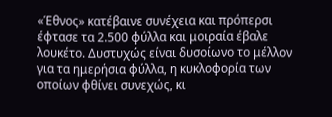«Έθνος» κατέβαινε συνέχεια και πρόπερσι έφτασε τα 2.500 φύλλα και μοιραία έβαλε λουκέτο. Δυστυχώς είναι δυσοίωνο το μέλλον για τα ημερήσια φύλλα, η κυκλοφορία των οποίων φθίνει συνεχώς, κι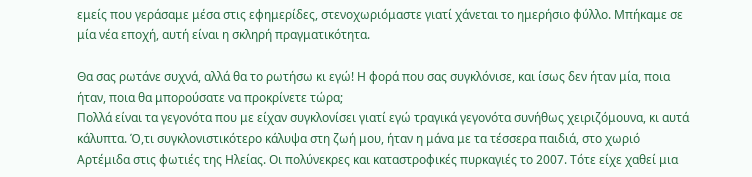εμείς που γεράσαμε μέσα στις εφημερίδες, στενοχωριόμαστε γιατί χάνεται το ημερήσιο φύλλο. Μπήκαμε σε μία νέα εποχή, αυτή είναι η σκληρή πραγματικότητα.

Θα σας ρωτάνε συχνά, αλλά θα το ρωτήσω κι εγώ! Η φορά που σας συγκλόνισε, και ίσως δεν ήταν μία, ποια ήταν, ποια θα μπορούσατε να προκρίνετε τώρα;
Πολλά είναι τα γεγονότα που με είχαν συγκλονίσει γιατί εγώ τραγικά γεγονότα συνήθως χειριζόμουνα, κι αυτά κάλυπτα. Ό,τι συγκλονιστικότερο κάλυψα στη ζωή μου, ήταν η μάνα με τα τέσσερα παιδιά, στο χωριό Αρτέμιδα στις φωτιές της Ηλείας. Οι πολύνεκρες και καταστροφικές πυρκαγιές το 2007. Τότε είχε χαθεί μια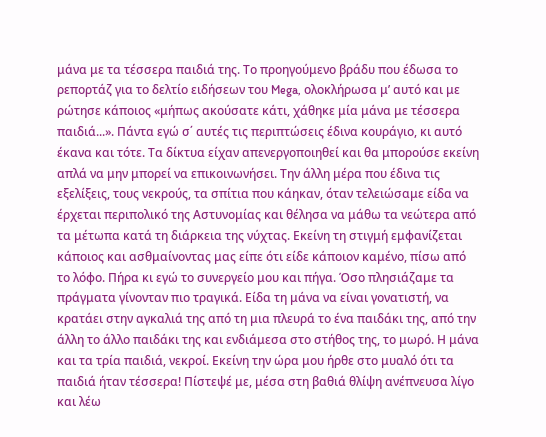μάνα με τα τέσσερα παιδιά της. Το προηγούμενο βράδυ που έδωσα το ρεπορτάζ για το δελτίο ειδήσεων του Mega, ολοκλήρωσα μ’ αυτό και με ρώτησε κάποιος «μήπως ακούσατε κάτι, χάθηκε μία μάνα με τέσσερα παιδιά...». Πάντα εγώ σ΄ αυτές τις περιπτώσεις έδινα κουράγιο, κι αυτό έκανα και τότε. Τα δίκτυα είχαν απενεργοποιηθεί και θα μπορούσε εκείνη απλά να μην μπορεί να επικοινωνήσει. Την άλλη μέρα που έδινα τις εξελίξεις, τους νεκρούς, τα σπίτια που κάηκαν, όταν τελειώσαμε είδα να έρχεται περιπολικό της Αστυνομίας και θέλησα να μάθω τα νεώτερα από τα μέτωπα κατά τη διάρκεια της νύχτας. Εκείνη τη στιγμή εμφανίζεται κάποιος και ασθμαίνοντας μας είπε ότι είδε κάποιον καμένο, πίσω από το λόφο. Πήρα κι εγώ το συνεργείο μου και πήγα. Όσο πλησιάζαμε τα πράγματα γίνονταν πιο τραγικά. Είδα τη μάνα να είναι γονατιστή, να κρατάει στην αγκαλιά της από τη μια πλευρά το ένα παιδάκι της, από την άλλη το άλλο παιδάκι της και ενδιάμεσα στο στήθος της, το μωρό. Η μάνα και τα τρία παιδιά, νεκροί. Εκείνη την ώρα μου ήρθε στο μυαλό ότι τα παιδιά ήταν τέσσερα! Πίστεψέ με, μέσα στη βαθιά θλίψη ανέπνευσα λίγο και λέω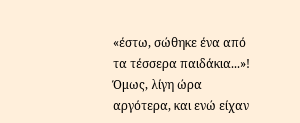«έστω, σώθηκε ένα από τα τέσσερα παιδάκια...»! Όμως, λίγη ώρα αργότερα, και ενώ είχαν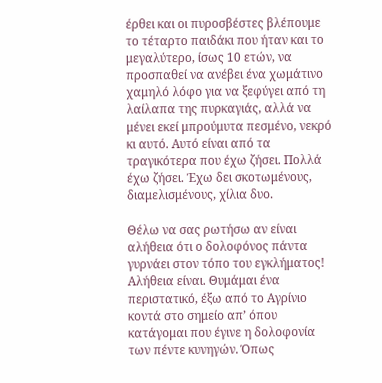έρθει και οι πυροσβέστες βλέπουμε το τέταρτο παιδάκι που ήταν και το μεγαλύτερο, ίσως 10 ετών, να προσπαθεί να ανέβει ένα χωμάτινο χαμηλό λόφο για να ξεφύγει από τη λαίλαπα της πυρκαγιάς, αλλά να μένει εκεί μπρούμυτα πεσμένο, νεκρό κι αυτό. Αυτό είναι από τα τραγικότερα που έχω ζήσει. Πολλά έχω ζήσει. Έχω δει σκοτωμένους, διαμελισμένους, χίλια δυο.

Θέλω να σας ρωτήσω αν είναι αλήθεια ότι ο δολοφόνος πάντα γυρνάει στον τόπο του εγκλήματος!
Αλήθεια είναι. Θυμάμαι ένα περιστατικό, έξω από το Αγρίνιο κοντά στο σημείο απ’ όπου κατάγομαι που έγινε η δολοφονία των πέντε κυνηγών. Όπως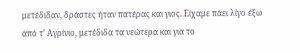μετέδιδαν, δράστες ήταν πατέρας και γιος. Είχαμε πάει λίγο έξω από τ’ Αγρίνιο, μετέδιδα τα νεώτερα και για το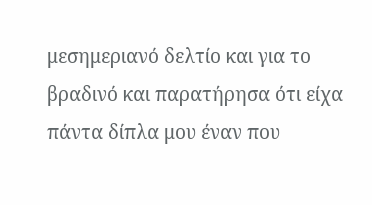μεσημεριανό δελτίο και για το βραδινό και παρατήρησα ότι είχα πάντα δίπλα μου έναν που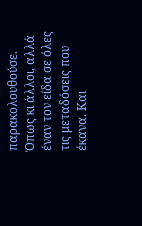παρακολουθούσε. Όπως κι άλλοι, αλλά έναν τον είδα σε όλες τις μεταδόσεις που έκανα. Και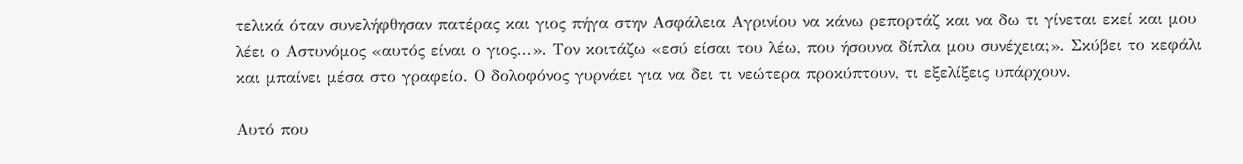τελικά όταν συνελήφθησαν πατέρας και γιος πήγα στην Ασφάλεια Αγρινίου να κάνω ρεπορτάζ και να δω τι γίνεται εκεί και μου λέει ο Αστυνόμος «αυτός είναι ο γιος...». Τον κοιτάζω «εσύ είσαι του λέω, που ήσουνα δίπλα μου συνέχεια;». Σκύβει το κεφάλι και μπαίνει μέσα στο γραφείο. Ο δολοφόνος γυρνάει για να δει τι νεώτερα προκύπτουν, τι εξελίξεις υπάρχουν.

Αυτό που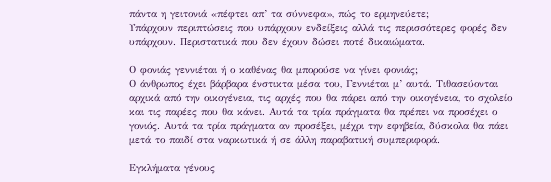πάντα η γειτονιά «πέφτει απ’ τα σύννεφα», πώς το ερμηνεύετε;
Υπάρχουν περιπτώσεις που υπάρχουν ενδείξεις αλλά τις περισσότερες φορές δεν υπάρχουν. Περιστατικά που δεν έχουν δώσει ποτέ δικαιώματα.

Ο φονιάς γεννιέται ή ο καθένας θα μπορούσε να γίνει φονιάς;
Ο άνθρωπος έχει βάρβαρα ένστικτα μέσα του, Γεννιέται μ’ αυτά. Τιθασεύονται αρχικά από την οικογένεια, τις αρχές που θα πάρει από την οικογένεια, το σχολείο και τις παρέες που θα κάνει. Αυτά τα τρία πράγματα θα πρέπει να προσέχει ο γονιός. Αυτά τα τρία πράγματα αν προσέξει, μέχρι την εφηβεία, δύσκολα θα πάει μετά το παιδί στα ναρκωτικά ή σε άλλη παραβατική συμπεριφορά.

Εγκλήματα γένους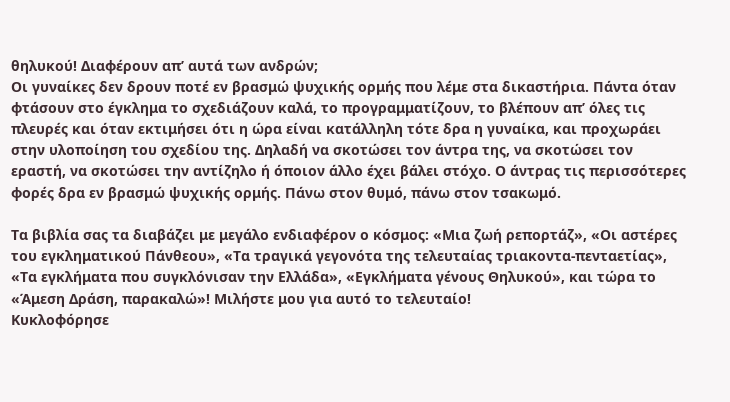θηλυκού! Διαφέρουν απ’ αυτά των ανδρών;
Οι γυναίκες δεν δρουν ποτέ εν βρασμώ ψυχικής ορμής που λέμε στα δικαστήρια. Πάντα όταν φτάσουν στο έγκλημα το σχεδιάζουν καλά, το προγραμματίζουν, το βλέπουν απ’ όλες τις πλευρές και όταν εκτιμήσει ότι η ώρα είναι κατάλληλη τότε δρα η γυναίκα, και προχωράει στην υλοποίηση του σχεδίου της. Δηλαδή να σκοτώσει τον άντρα της, να σκοτώσει τον εραστή, να σκοτώσει την αντίζηλο ή όποιον άλλο έχει βάλει στόχο. Ο άντρας τις περισσότερες φορές δρα εν βρασμώ ψυχικής ορμής. Πάνω στον θυμό, πάνω στον τσακωμό.

Τα βιβλία σας τα διαβάζει με μεγάλο ενδιαφέρον ο κόσμος: «Μια ζωή ρεπορτάζ», «Οι αστέρες του εγκληματικού Πάνθεου», «Τα τραγικά γεγονότα της τελευταίας τριακοντα-πενταετίας», «Τα εγκλήματα που συγκλόνισαν την Ελλάδα», «Εγκλήματα γένους Θηλυκού», και τώρα το «Άμεση Δράση, παρακαλώ»! Μιλήστε μου για αυτό το τελευταίο!
Κυκλοφόρησε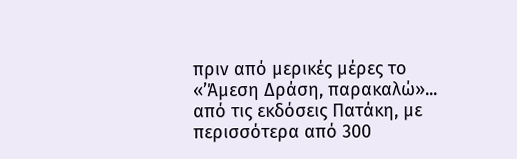πριν από μερικές μέρες το «’Άμεση Δράση, παρακαλώ»... από τις εκδόσεις Πατάκη, με περισσότερα από 300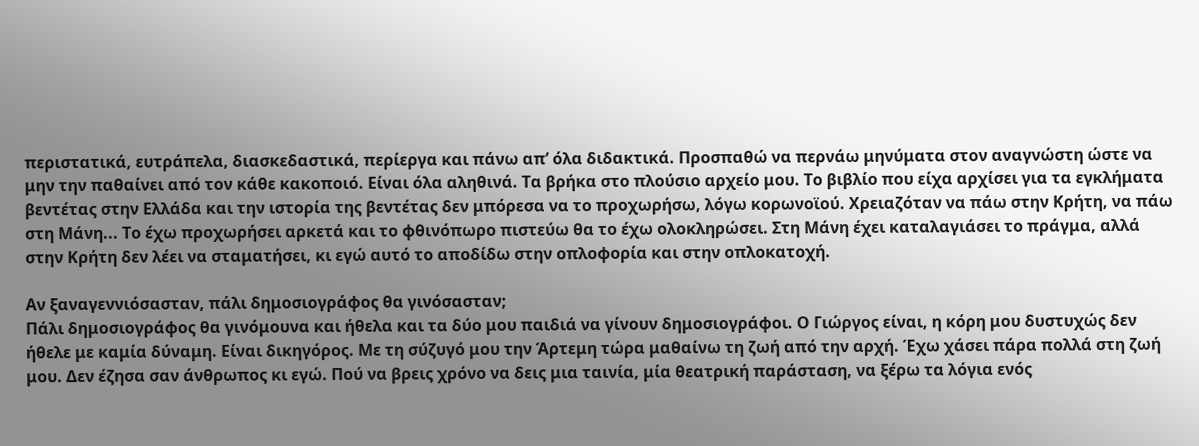περιστατικά, ευτράπελα, διασκεδαστικά, περίεργα και πάνω απ’ όλα διδακτικά. Προσπαθώ να περνάω μηνύματα στον αναγνώστη ώστε να μην την παθαίνει από τον κάθε κακοποιό. Είναι όλα αληθινά. Τα βρήκα στο πλούσιο αρχείο μου. Το βιβλίο που είχα αρχίσει για τα εγκλήματα βεντέτας στην Ελλάδα και την ιστορία της βεντέτας δεν μπόρεσα να το προχωρήσω, λόγω κορωνοϊού. Χρειαζόταν να πάω στην Κρήτη, να πάω στη Μάνη... Το έχω προχωρήσει αρκετά και το φθινόπωρο πιστεύω θα το έχω ολοκληρώσει. Στη Μάνη έχει καταλαγιάσει το πράγμα, αλλά στην Κρήτη δεν λέει να σταματήσει, κι εγώ αυτό το αποδίδω στην οπλοφορία και στην οπλοκατοχή.

Αν ξαναγεννιόσασταν, πάλι δημοσιογράφος θα γινόσασταν;
Πάλι δημοσιογράφος θα γινόμουνα και ήθελα και τα δύο μου παιδιά να γίνουν δημοσιογράφοι. Ο Γιώργος είναι, η κόρη μου δυστυχώς δεν ήθελε με καμία δύναμη. Είναι δικηγόρος. Με τη σύζυγό μου την Άρτεμη τώρα μαθαίνω τη ζωή από την αρχή. Έχω χάσει πάρα πολλά στη ζωή μου. Δεν έζησα σαν άνθρωπος κι εγώ. Πού να βρεις χρόνο να δεις μια ταινία, μία θεατρική παράσταση, να ξέρω τα λόγια ενός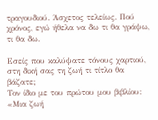τραγουδιού. Άσχετος τελείως. Πού χρόνος, εγώ ήθελα να δω τι θα γράψω, τι θα δω.

Εσείς που καλύψατε τόνους χαρτιού, στη δική σας τη ζωή τι τίτλο θα βάζατε;
Τον ίδιο με του πρώτου μου βιβλίου: «Μια ζωή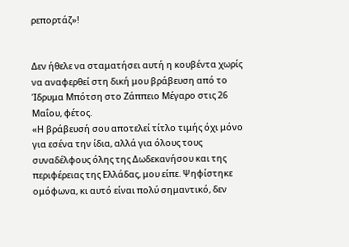ρεπορτάζ»!


Δεν ήθελε να σταματήσει αυτή η κουβέντα χωρίς να αναφερθεί στη δική μου βράβευση από το Ίδρυμα Μπότση στο Ζάππειο Μέγαρο στις 26 Μαΐου, φέτος.
«Η βράβευσή σου αποτελεί τίτλο τιμής όχι μόνο για εσένα την ίδια, αλλά για όλους τους συναδέλφους όλης της Δωδεκανήσου και της περιφέρειας της Ελλάδας, μου είπε. Ψηφίστηκε ομόφωνα, κι αυτό είναι πολύ σημαντικό, δεν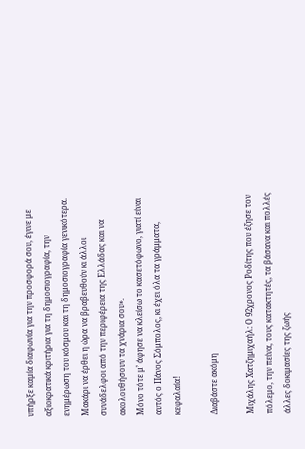υπήρξε καμία διαφωνία για την προσφορά σου, έγινε με αξιοκρατικά κριτήρια για τη δημοσιογραφία, την ενημέρωση του κόσμου και τη δημοσιογραφία γενικότερα. Μακάρι να έρθει η ώρα να βραβευθούν κι άλλοι συνάδελφοι από την περιφέρεια της Ελλάδας και να ακολουθήσουν τα χνάρια σου».
Μόνο τότε μ’ άφησε να κλείσω το κασετόφωνο, γιατί είναι αυτός ο Πάνος Σόμπολος, κι έχει όλα τα γράμματα, κεφαλαία!

Διαβάστε ακόμη

Μιχάλης Χατζημιχαήλ: O 92χρονος Ροδίτης που έζησε τον πόλεμο, την πείνα, τους κατακτητές, τα βάσανα και πολλές άλλες δοκιμασίες της ζωής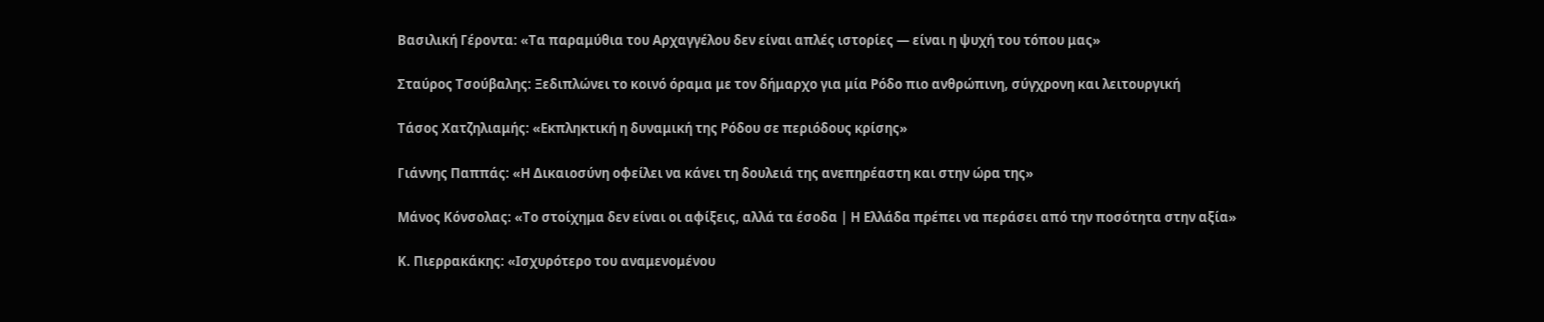Βασιλική Γέροντα: «Τα παραμύθια του Αρχαγγέλου δεν είναι απλές ιστορίες — είναι η ψυχή του τόπου μας»

Σταύρος Τσούβαλης: Ξεδιπλώνει το κοινό όραμα με τον δήμαρχο για μία Ρόδο πιο ανθρώπινη, σύγχρονη και λειτουργική

Τάσος Χατζηλιαμής: «Εκπληκτική η δυναμική της Ρόδου σε περιόδους κρίσης»

Γιάννης Παππάς: «Η Δικαιοσύνη οφείλει να κάνει τη δουλειά της ανεπηρέαστη και στην ώρα της»

Μάνος Κόνσολας: «Το στοίχημα δεν είναι οι αφίξεις, αλλά τα έσοδα | Η Ελλάδα πρέπει να περάσει από την ποσότητα στην αξία»

Κ. Πιερρακάκης: «Ισχυρότερο του αναμενομένου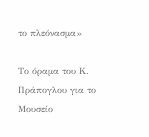το πλεόνασμα»

Το όραμα του Κ. Πράπογλου για το Μουσείο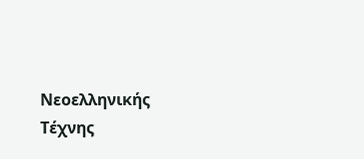Νεοελληνικής Τέχνης